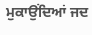ਮੁਕਾਉਂਦਿਆਂ ਜਦ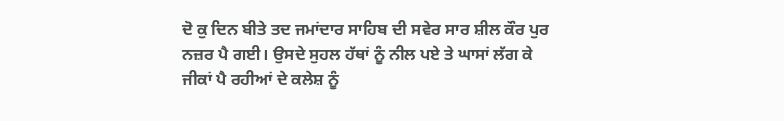ਦੋ ਕੁ ਦਿਨ ਬੀਤੇ ਤਦ ਜਮਾਂਦਾਰ ਸਾਹਿਬ ਦੀ ਸਵੇਰ ਸਾਰ ਸ਼ੀਲ ਕੌਰ ਪੁਰ ਨਜ਼ਰ ਪੈ ਗਈ। ਉਸਦੇ ਸੁਹਲ ਹੱਥਾਂ ਨੂੰ ਨੀਲ ਪਏ ਤੇ ਘਾਸਾਂ ਲੱਗ ਕੇ ਜੀਕਾਂ ਪੈ ਰਹੀਆਂ ਦੇ ਕਲੇਸ਼ ਨੂੰ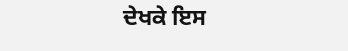ਦੇਖਕੇ ਇਸ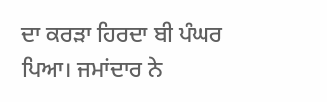ਦਾ ਕਰੜਾ ਹਿਰਦਾ ਬੀ ਪੰਘਰ ਪਿਆ। ਜਮਾਂਦਾਰ ਨੇ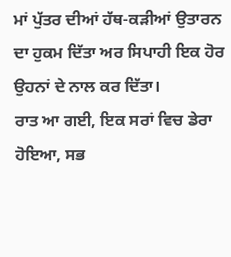ਮਾਂ ਪੁੱਤਰ ਦੀਆਂ ਹੱਥ-ਕੜੀਆਂ ਉਤਾਰਨ ਦਾ ਹੁਕਮ ਦਿੱਤਾ ਅਰ ਸਿਪਾਹੀ ਇਕ ਹੋਰ ਉਹਨਾਂ ਦੇ ਨਾਲ ਕਰ ਦਿੱਤਾ।
ਰਾਤ ਆ ਗਈ, ਇਕ ਸਰਾਂ ਵਿਚ ਡੇਰਾ ਹੋਇਆ, ਸਭ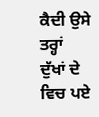ਕੈਦੀ ਉਸੇ ਤਰ੍ਹਾਂ ਦੁੱਖਾਂ ਦੇ ਵਿਚ ਪਏ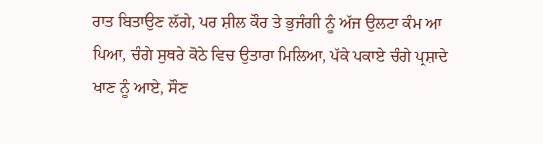ਰਾਤ ਬਿਤਾਉਣ ਲੱਗੇ, ਪਰ ਸ਼ੀਲ ਕੌਰ ਤੇ ਭੁਜੰਗੀ ਨੂੰ ਅੱਜ ਉਲਟਾ ਕੰਮ ਆ ਪਿਆ, ਚੰਗੇ ਸੁਥਰੇ ਕੋਠੇ ਵਿਚ ਉਤਾਰਾ ਮਿਲਿਆ, ਪੱਕੇ ਪਕਾਏ ਚੰਗੇ ਪ੍ਰਸ਼ਾਦੇ ਖਾਣ ਨੂੰ ਆਏ, ਸੌਣ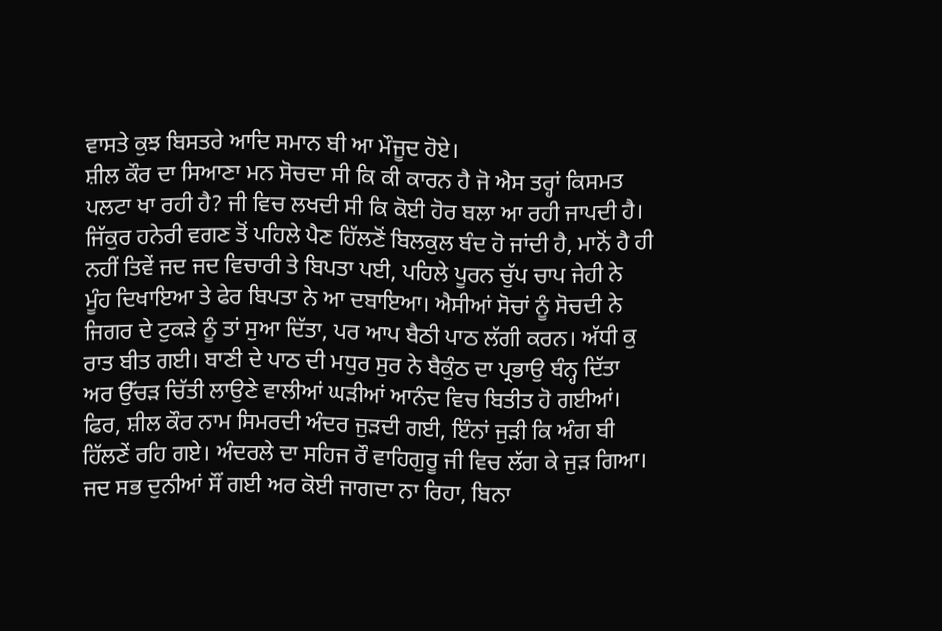ਵਾਸਤੇ ਕੁਝ ਬਿਸਤਰੇ ਆਦਿ ਸਮਾਨ ਬੀ ਆ ਮੌਜੂਦ ਹੋਏ।
ਸ਼ੀਲ ਕੌਰ ਦਾ ਸਿਆਣਾ ਮਨ ਸੋਚਦਾ ਸੀ ਕਿ ਕੀ ਕਾਰਨ ਹੈ ਜੋ ਐਸ ਤਰ੍ਹਾਂ ਕਿਸਮਤ ਪਲਟਾ ਖਾ ਰਹੀ ਹੈ? ਜੀ ਵਿਚ ਲਖਦੀ ਸੀ ਕਿ ਕੋਈ ਹੋਰ ਬਲਾ ਆ ਰਹੀ ਜਾਪਦੀ ਹੈ। ਜਿੱਕੁਰ ਹਨੇਰੀ ਵਗਣ ਤੋਂ ਪਹਿਲੇ ਪੈਣ ਹਿੱਲਣੋਂ ਬਿਲਕੁਲ ਬੰਦ ਹੋ ਜਾਂਦੀ ਹੈ, ਮਾਨੋਂ ਹੈ ਹੀ ਨਹੀਂ ਤਿਵੇਂ ਜਦ ਜਦ ਵਿਚਾਰੀ ਤੇ ਬਿਪਤਾ ਪਈ, ਪਹਿਲੇ ਪੂਰਨ ਚੁੱਪ ਚਾਪ ਜੇਹੀ ਨੇ ਮੂੰਹ ਦਿਖਾਇਆ ਤੇ ਫੇਰ ਬਿਪਤਾ ਨੇ ਆ ਦਬਾਇਆ। ਐਸੀਆਂ ਸੋਚਾਂ ਨੂੰ ਸੋਚਦੀ ਨੇ ਜਿਗਰ ਦੇ ਟੁਕੜੇ ਨੂੰ ਤਾਂ ਸੁਆ ਦਿੱਤਾ, ਪਰ ਆਪ ਬੈਠੀ ਪਾਠ ਲੱਗੀ ਕਰਨ। ਅੱਧੀ ਕੁ ਰਾਤ ਬੀਤ ਗਈ। ਬਾਣੀ ਦੇ ਪਾਠ ਦੀ ਮਧੁਰ ਸੁਰ ਨੇ ਬੈਕੁੰਠ ਦਾ ਪ੍ਰਭਾਉ ਬੰਨ੍ਹ ਦਿੱਤਾ ਅਰ ਉੱਚੜ ਚਿੱਤੀ ਲਾਉਣੇ ਵਾਲੀਆਂ ਘੜੀਆਂ ਆਨੰਦ ਵਿਚ ਬਿਤੀਤ ਹੋ ਗਈਆਂ। ਫਿਰ, ਸ਼ੀਲ ਕੌਰ ਨਾਮ ਸਿਮਰਦੀ ਅੰਦਰ ਜੁੜਦੀ ਗਈ, ਇੰਨਾਂ ਜੁੜੀ ਕਿ ਅੰਗ ਬੀ ਹਿੱਲਣੇਂ ਰਹਿ ਗਏ। ਅੰਦਰਲੇ ਦਾ ਸਹਿਜ ਰੌ ਵਾਹਿਗੁਰੂ ਜੀ ਵਿਚ ਲੱਗ ਕੇ ਜੁੜ ਗਿਆ। ਜਦ ਸਭ ਦੁਨੀਆਂ ਸੌਂ ਗਈ ਅਰ ਕੋਈ ਜਾਗਦਾ ਨਾ ਰਿਹਾ, ਬਿਨਾ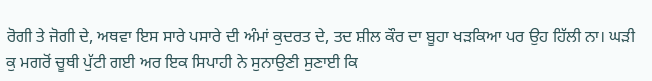ਰੋਗੀ ਤੇ ਜੋਗੀ ਦੇ, ਅਥਵਾ ਇਸ ਸਾਰੇ ਪਸਾਰੇ ਦੀ ਅੰਮਾਂ ਕੁਦਰਤ ਦੇ, ਤਦ ਸ਼ੀਲ ਕੌਰ ਦਾ ਬੂਹਾ ਖੜਕਿਆ ਪਰ ਉਹ ਹਿੱਲੀ ਨਾ। ਘੜੀ ਕੁ ਮਗਰੋਂ ਚੂਥੀ ਪੁੱਟੀ ਗਈ ਅਰ ਇਕ ਸਿਪਾਹੀ ਨੇ ਸੁਨਾਉਣੀ ਸੁਣਾਈ ਕਿ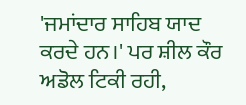'ਜਮਾਂਦਾਰ ਸਾਹਿਬ ਯਾਦ ਕਰਦੇ ਹਨ।' ਪਰ ਸ਼ੀਲ ਕੌਰ ਅਡੋਲ ਟਿਕੀ ਰਹੀ,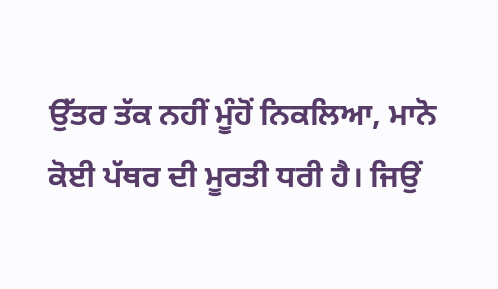ਉੱਤਰ ਤੱਕ ਨਹੀਂ ਮੂੰਹੋਂ ਨਿਕਲਿਆ, ਮਾਨੋ ਕੋਈ ਪੱਥਰ ਦੀ ਮੂਰਤੀ ਧਰੀ ਹੈ। ਜਿਉਂ